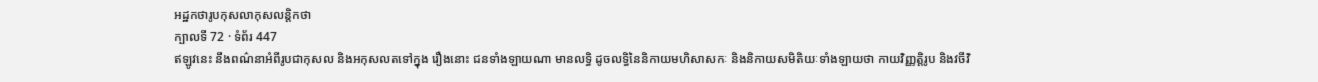អដ្ឋកថារូបកុសលាកុសលន្តិកថា
ក្បាលទី 72 · ទំព័រ 447
ឥឡូវនេះ នឹងពណ៌នាអំពីរូបជាកុសល និងអកុសលតទៅក្នុង រឿងនោះ ជនទាំងឡាយណា មានលទ្ធិ ដូចលទ្ធិនៃនិកាយមហិសាសកៈ និងនិកាយសមិតិយៈទាំងឡាយថា កាយវិញ្ញត្តិរូប និងវចីវិ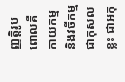ញ្ញត្តិរូប ពោលគឺ កាយកម្ម និងវចីកម្ម ជាកុសលខ្លះ ជាអកុ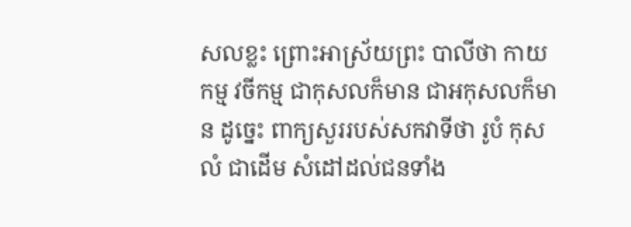សលខ្លះ ព្រោះអាស្រ័យព្រះ បាលីថា កាយកម្ម វចីកម្ម ជាកុសលក៏មាន ជាអកុសលក៏មាន ដូច្នេះ ពាក្យសួររបស់សកវាទីថា រូបំ កុសលំ ជាដើម សំដៅដល់ជនទាំង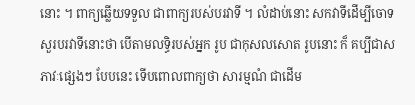នោះ ។ ពាក្យឆ្លើយទទួល ជាពាក្យរបស់បរវាទី ។ លំដាប់នោះ សកវាទីដើម្បីចោទ សួរបរវាទីនោះថា បើតាមលទ្ធិរបស់អ្នក រូប ជាកុសលសោត រូបនោះ ក៏ គប្បីជាសភាវៈផ្សេងៗ បែបនេះ ទើបពោលពាក្យថា សារម្មណំ ជាដើម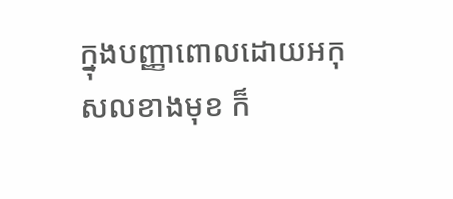ក្នុងបញ្ញាពោលដោយអកុសលខាងមុខ ក៏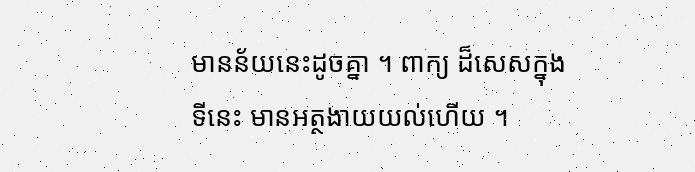មានន័យនេះដូចគ្នា ។ ពាក្យ ដ៏សេសក្នុងទីនេះ មានអត្ថងាយយល់ហើយ ។